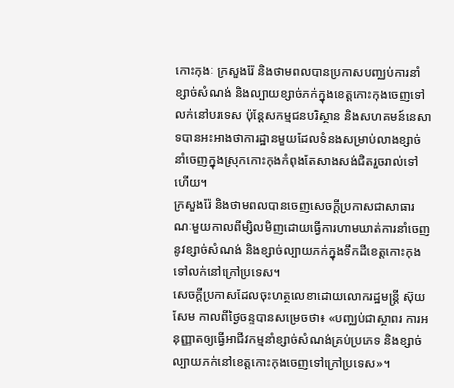កោះកុងៈ ក្រសួងរ៉ែ និងថាមពលបានប្រកាសបញ្ឈប់ការនាំខ្សាច់សំណង់ និងល្បាយខ្សាច់ភក់ក្នុងខេត្តកោះកុងចេញទៅលក់នៅបរទេស ប៉ុន្តែសកម្មជនបរិស្ថាន និងសហគមន៍នេសាទបានអះអាងថាការដ្ឋានមួយដែលទំនងសម្រាប់លាងខ្សាច់នាំចេញក្នុងស្រុកកោះកុងកំពុងតែសាងសង់ជិតរួចរាល់ទៅហើយ។
ក្រសួងរ៉ែ និងថាមពលបានចេញសេចក្តីប្រកាសជាសាធារណៈមួយកាលពីម្សិលមិញដោយធ្វើការហាមឃាត់ការនាំចេញនូវខ្សាច់សំណង់ និងខ្សាច់ល្បាយភក់ក្នុងទឹកដីខេត្តកោះកុងទៅលក់នៅក្រៅប្រទេស។
សេចក្តីប្រកាសដែលចុះហត្ថលេខាដោយលោករដ្ឋមន្ត្រី ស៊ុយ សែម កាលពីថ្ងៃចន្ទបានសម្រេចថា៖ «បញ្ឈប់ជាស្ថាពរ ការអនុញ្ញាតឲ្យធ្វើអាជីវកម្មនាំខ្សាច់សំណង់គ្រប់ប្រភេទ និងខ្សាច់ល្បាយភក់នៅខេត្តកោះកុងចេញទៅក្រៅប្រទេស»។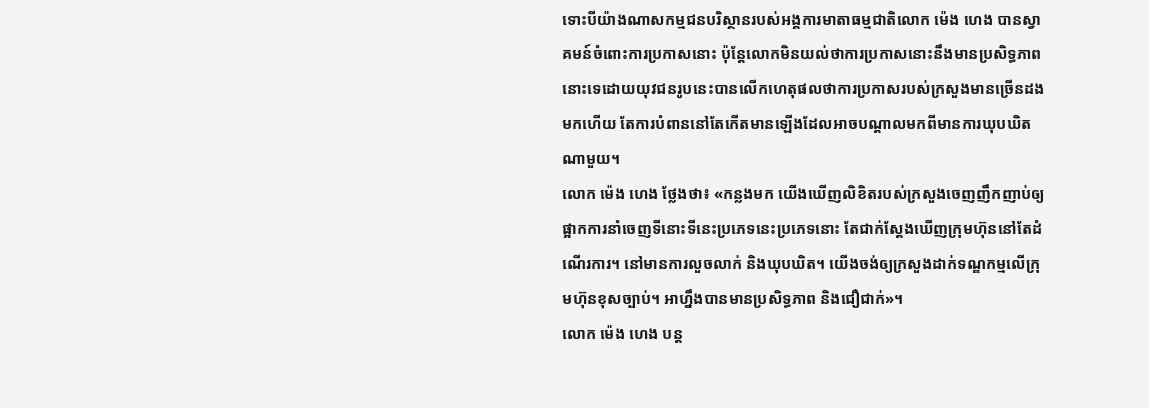ទោះបីយ៉ាងណាសកម្មជនបរិស្ថានរបស់អង្គការមាតាធម្មជាតិលោក ម៉េង ហេង បានស្វាគមន៍ចំពោះការប្រកាសនោះ ប៉ុន្តែលោកមិនយល់ថាការប្រកាសនោះនឹងមានប្រសិទ្ធភាពនោះទេដោយយុវជនរូបនេះបានលើកហេតុផលថាការប្រកាសរបស់ក្រសួងមានច្រើនដងមកហើយ តែការបំពាននៅតែកើតមានឡើងដែលអាចបណ្តាលមកពីមានការឃុបឃិតណាមួយ។
លោក ម៉េង ហេង ថ្លែងថា៖ «កន្លងមក យើងឃើញលិខិតរបស់ក្រសួងចេញញឹកញាប់ឲ្យផ្អាកការនាំចេញទីនោះទីនេះប្រភេទនេះប្រភេទនោះ តែជាក់ស្តែងឃើញក្រុមហ៊ុននៅតែដំណើរការ។ នៅមានការលួចលាក់ និងឃុបឃិត។ យើងចង់ឲ្យក្រសួងដាក់ទណ្ឌកម្មលើក្រុមហ៊ុនខុសច្បាប់។ អាហ្នឹងបានមានប្រសិទ្ធភាព និងជឿជាក់»។
លោក ម៉េង ហេង បន្ត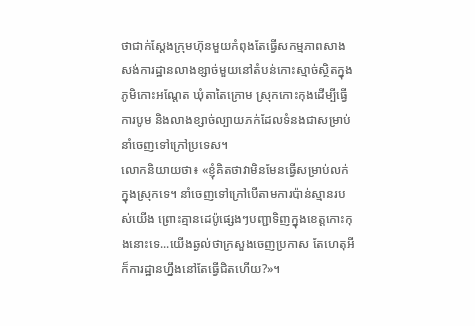ថាជាក់ស្តែងក្រុមហ៊ុនមួយកំពុងតែធ្វើសកម្មភាពសាងសង់ការដ្ឋានលាងខ្សាច់មួយនៅតំបន់កោះស្មាច់ស្ថិតក្នុងភូមិកោះអណ្តែត ឃុំតាតៃក្រោម ស្រុកកោះកុងដើម្បីធ្វើការបូម និងលាងខ្សាច់ល្បាយភក់ដែលទំនងជាសម្រាប់នាំចេញទៅក្រៅប្រទេស។
លោកនិយាយថា៖ «ខ្ញុំគិតថាវាមិនមែនធ្វើសម្រាប់លក់ក្នុងស្រុកទេ។ នាំចេញទៅក្រៅបើតាមការប៉ាន់ស្មានរបស់យើង ព្រោះគ្មានដេប៉ូផ្សេងៗបញ្ជាទិញក្នុងខេត្តកោះកុងនោះទេ...យើងឆ្ងល់ថាក្រសួងចេញប្រកាស តែហេតុអីក៏ការដ្ឋានហ្នឹងនៅតែធ្វើជិតហើយ?»។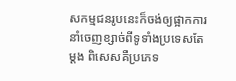សកម្មជនរូបនេះក៏ចង់ឲ្យផ្អាកការនាំចេញខ្សាច់ពីទូទាំងប្រទេសតែម្តង ពិសេសគឺប្រភេទ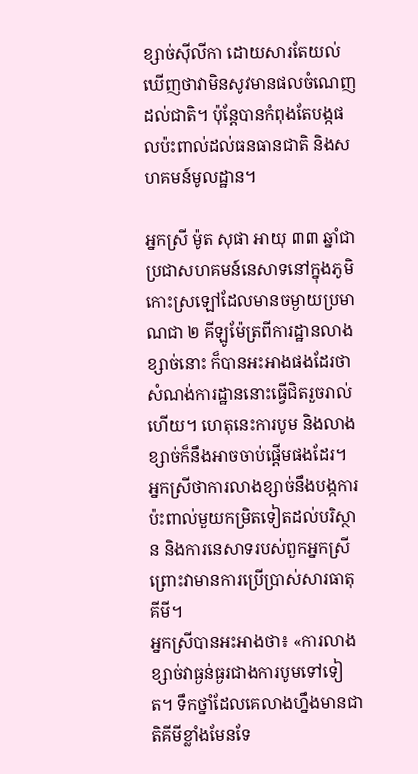ខ្សាច់ស៊ីលីកា ដោយសារតែយល់ឃើញថាវាមិនសូវមានផលចំណេញដល់ជាតិ។ ប៉ុន្តែបានកំពុងតែបង្កផលប៉ះពាល់ដល់ធនធានជាតិ និងសហគមន៍មូលដ្ឋាន។

អ្នកស្រី ម៉ូត សុផា អាយុ ៣៣ ឆ្នាំជាប្រជាសហគមន៍នេសាទនៅក្នុងភូមិកោះស្រឡៅដែលមានចម្ងាយប្រមាណជា ២ គីឡូម៉ែត្រពីការដ្ឋានលាងខ្សាច់នោះ ក៏បានអះអាងផងដែរថាសំណង់ការដ្ឋាននោះធ្វើជិតរួចរាល់ហើយ។ ហេតុនេះការបូម និងលាងខ្សាច់ក៏នឹងអាចចាប់ផ្តើមផងដែរ។ អ្នកស្រីថាការលាងខ្សាច់នឹងបង្កការប៉ះពាល់មួយកម្រិតទៀតដល់បរិស្ថាន និងការនេសាទរបស់ពួកអ្នកស្រីព្រោះវាមានការប្រើប្រាស់សារធាតុគីមី។
អ្នកស្រីបានអះអាងថា៖ «ការលាងខ្សាច់វាធ្ងន់ធ្ងរជាងការបូមទៅទៀត។ ទឹកថ្នាំដែលគេលាងហ្នឹងមានជាតិគីមីខ្លាំងមែនទែ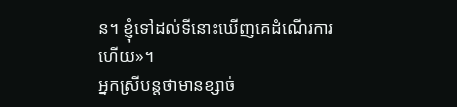ន។ ខ្ញុំទៅដល់ទីនោះឃើញគេដំណើរការហើយ»។
អ្នកស្រីបន្តថាមានខ្សាច់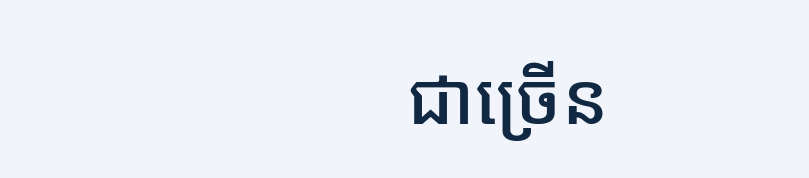ជាច្រើន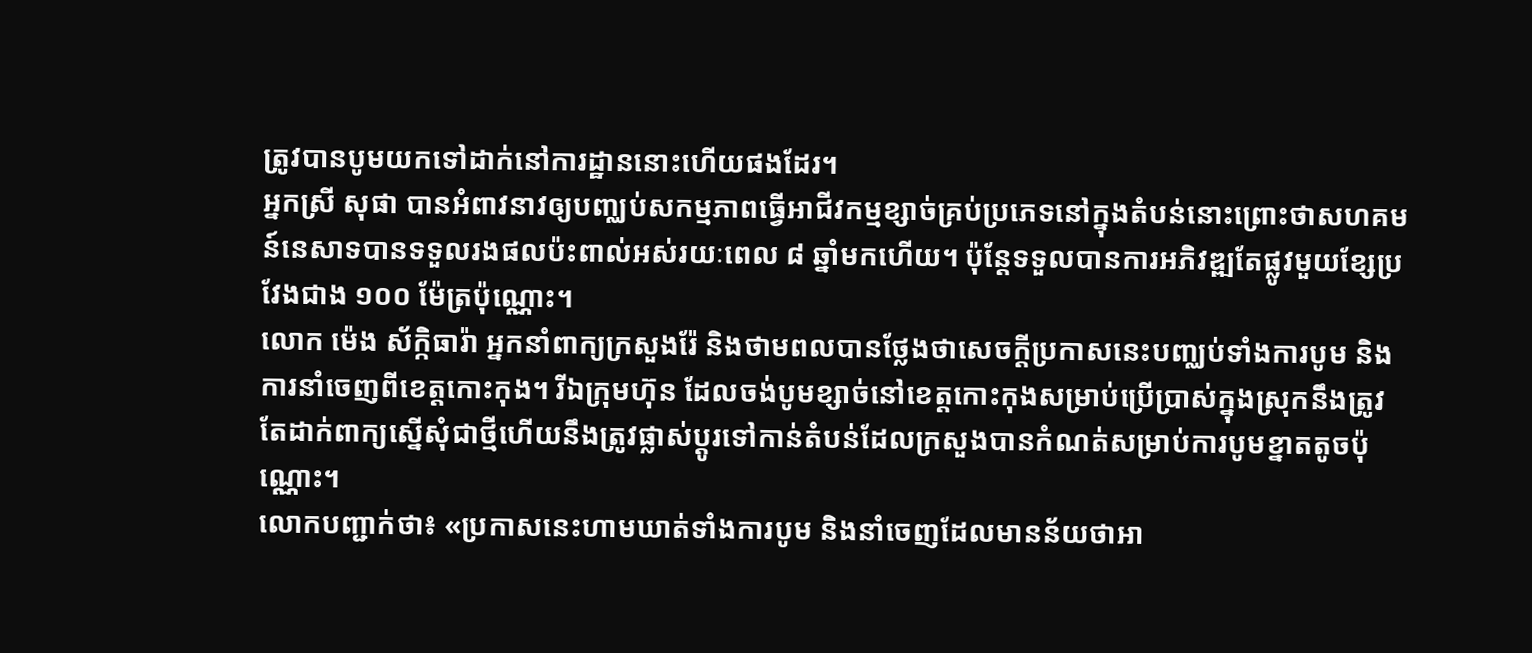ត្រូវបានបូមយកទៅដាក់នៅការដ្ឋាននោះហើយផងដែរ។
អ្នកស្រី សុផា បានអំពាវនាវឲ្យបញ្ឈប់សកម្មភាពធ្វើអាជីវកម្មខ្សាច់គ្រប់ប្រភេទនៅក្នុងតំបន់នោះព្រោះថាសហគមន៍នេសាទបានទទួលរងផលប៉ះពាល់អស់រយៈពេល ៨ ឆ្នាំមកហើយ។ ប៉ុន្តែទទួលបានការអភិវឌ្ឍតែផ្លូវមួយខ្សែប្រវែងជាង ១០០ ម៉ែត្រប៉ុណ្ណោះ។
លោក ម៉េង ស័ក្កិធារ៉ា អ្នកនាំពាក្យក្រសួងរ៉ែ និងថាមពលបានថ្លែងថាសេចក្តីប្រកាសនេះបញ្ឈប់ទាំងការបូម និងការនាំចេញពីខេត្តកោះកុង។ រីឯក្រុមហ៊ុន ដែលចង់បូមខ្សាច់នៅខេត្តកោះកុងសម្រាប់ប្រើប្រាស់ក្នុងស្រុកនឹងត្រូវតែដាក់ពាក្យស្នើសុំជាថ្មីហើយនឹងត្រូវផ្លាស់ប្តូរទៅកាន់តំបន់ដែលក្រសួងបានកំណត់សម្រាប់ការបូមខ្នាតតូចប៉ុណ្ណោះ។
លោកបញ្ជាក់ថា៖ «ប្រកាសនេះហាមឃាត់ទាំងការបូម និងនាំចេញដែលមានន័យថាអា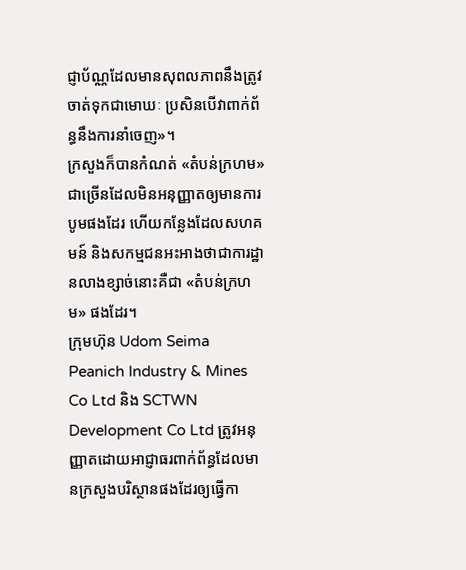ជ្ញាប័ណ្ណដែលមានសុពលភាពនឹងត្រូវចាត់ទុកជាមោឃៈ ប្រសិនបើវាពាក់ព័ន្ធនឹងការនាំចេញ»។
ក្រសួងក៏បានកំណត់ «តំបន់ក្រហម» ជាច្រើនដែលមិនអនុញ្ញាតឲ្យមានការបូមផងដែរ ហើយកន្លែងដែលសហគមន៍ និងសកម្មជនអះអាងថាជាការដ្ឋានលាងខ្សាច់នោះគឺជា «តំបន់ក្រហម» ផងដែរ។
ក្រុមហ៊ុន Udom Seima Peanich Industry & Mines Co Ltd និង SCTWN Development Co Ltd ត្រូវអនុញ្ញាតដោយអាជ្ញាធរពាក់ព័ន្ធដែលមានក្រសួងបរិស្ថានផងដែរឲ្យធ្វើកា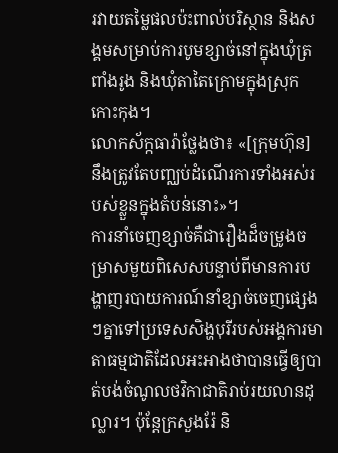រវាយតម្លៃផលប៉ះពាល់បរិស្ថាន និងសង្គមសម្រាប់ការបូមខ្សាច់នៅក្នុងឃុំត្រពាំងរូង និងឃុំតាតៃក្រោមក្នុងស្រុកកោះកុង។
លោកស័ក្កធារ៉ាថ្លែងថា៖ «[ក្រុមហ៊ុន] នឹងត្រូវតែបញ្ឈប់ដំណើរការទាំងអស់របស់ខ្លួនក្នុងតំបន់នោះ»។
ការនាំចេញខ្សាច់គឺជារឿងដ៏ចម្រូងចម្រាសមួយពិសេសបន្ទាប់ពីមានការបង្ហាញរបាយការណ៍នាំខ្សាច់ចេញផ្សេងៗគ្នាទៅប្រទេសសិង្ហបុរីរបស់អង្គការមាតាធម្មជាតិដែលអះអាងថាបានធ្វើឲ្យបាត់បង់ចំណូលថវិកាជាតិរាប់រយលានដុល្លារ។ ប៉ុន្តែក្រសួងរ៉ែ និ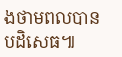ងថាមពលបានបដិសេធ៕